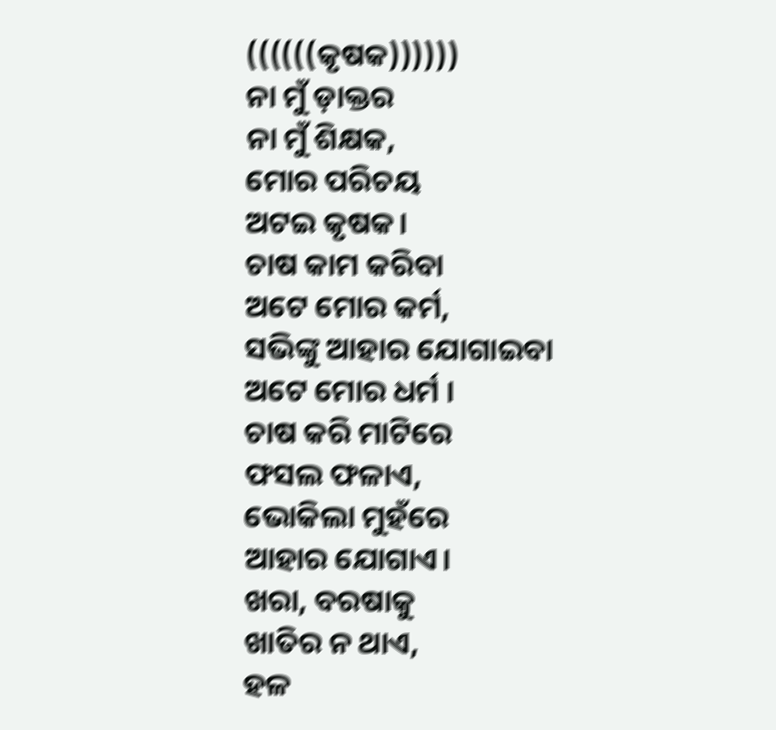((((((କୃଷକ))))))
ନା ମୁଁ ଡ଼ାକ୍ତର
ନା ମୁଁ ଶିକ୍ଷକ,
ମୋର ପରିଚୟ
ଅଟଇ କୃଷକ।
ଚାଷ କାମ କରିବା
ଅଟେ ମୋର କର୍ମ,
ସଭିଙ୍କୁ ଆହାର ଯୋଗାଇବା
ଅଟେ ମୋର ଧର୍ମ ।
ଚାଷ କରି ମାଟିରେ
ଫସଲ ଫଳାଏ,
ଭୋକିଲା ମୁହଁରେ
ଆହାର ଯୋଗାଏ।
ଖରା, ବରଷାକୁ
ଖାତିର ନ ଥାଏ,
ହଳ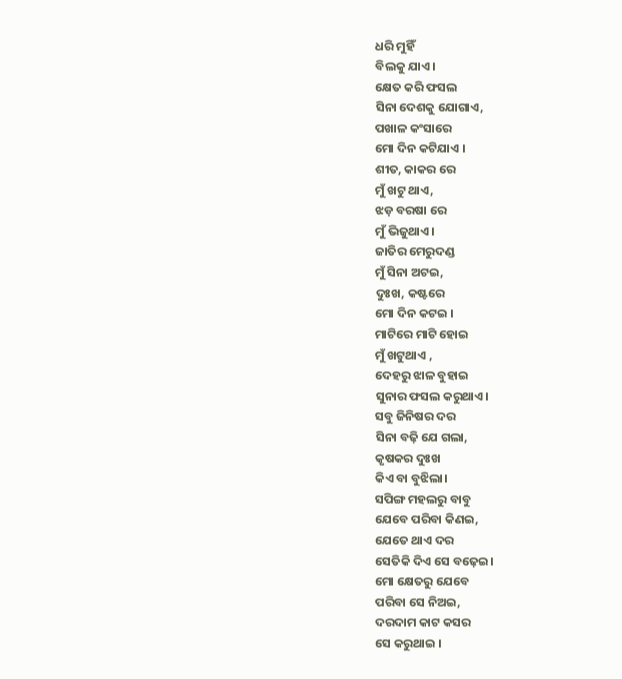ଧରି ମୁହିଁ
ବିଲକୁ ଯାଏ।
କ୍ଷେତ କରି ଫସଲ
ସିନା ଦେଶକୁ ଯୋଗାଏ,
ପଖାଳ କଂସାରେ
ମୋ ଦିନ କଟିଯାଏ ।
ଶୀତ, କାକର ରେ
ମୁଁ ଖଟୁ ଥାଏ,
ଝଡ଼ ବରଷା ରେ
ମୁଁ ଭିଜୁଥାଏ।
ଜାତିର ମେରୁଦଣ୍ଡ
ମୁଁ ସିନା ଅଟଇ,
ଦୁଃଖ, କଷ୍ଟରେ
ମୋ ଦିନ କଟଇ ।
ମାଟିରେ ମାଟି ହୋଇ
ମୁଁ ଖଟୁଥାଏ ,
ଦେହରୁ ଝାଳ ବୁହାଇ
ସୁନାର ଫସଲ କରୁଥାଏ।
ସବୁ ଜିନିଷର ଦର
ସିନା ବଢ଼ି ଯେ ଗଲା,
କୃଷକର ଦୁଃଖ
କିଏ ବା ବୁଝିଲା।
ସପିଙ୍ଗ ମହଲରୁ ବାବୁ
ଯେବେ ପରିବା କିଣଇ,
ଯେତେ ଥାଏ ଦର
ସେତିକି ଦିଏ ସେ ବଢ଼େଇ।
ମୋ କ୍ଷେତରୁ ଯେବେ
ପରିବା ସେ ନିଅଇ,
ଦରଦାମ କାଟ କସର
ସେ କରୁଥାଇ ।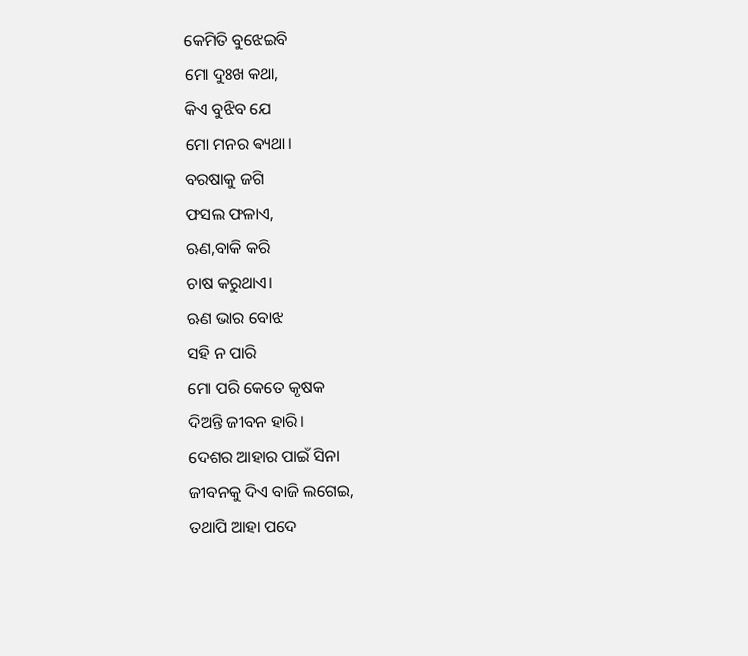କେମିତି ବୁଝେଇବି
ମୋ ଦୁଃଖ କଥା,
କିଏ ବୁଝିବ ଯେ
ମୋ ମନର ଵ୍ୟଥା।
ବରଷାକୁ ଜଗି
ଫସଲ ଫଳାଏ,
ଋଣ,ବାକି କରି
ଚାଷ କରୁଥାଏ।
ଋଣ ଭାର ବୋଝ
ସହି ନ ପାରି
ମୋ ପରି କେତେ କୃଷକ
ଦିଅନ୍ତି ଜୀବନ ହାରି।
ଦେଶର ଆହାର ପାଇଁ ସିନା
ଜୀବନକୁ ଦିଏ ବାଜି ଲଗେଇ,
ତଥାପି ଆହା ପଦେ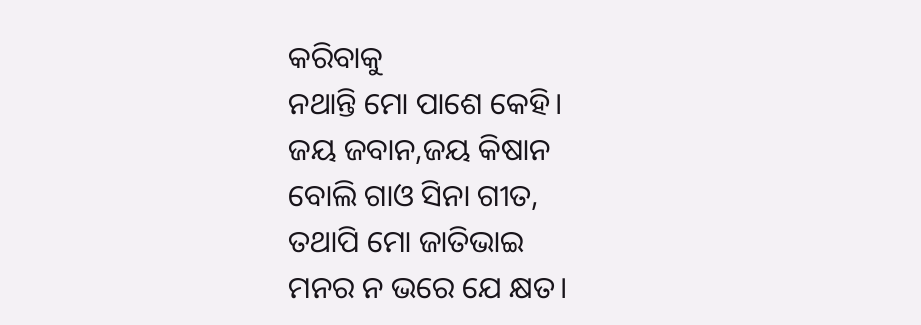କରିବାକୁ
ନଥାନ୍ତି ମୋ ପାଶେ କେହି।
ଜୟ ଜବାନ,ଜୟ କିଷାନ
ବୋଲି ଗାଓ ସିନା ଗୀତ,
ତଥାପି ମୋ ଜାତିଭାଇ
ମନର ନ ଭରେ ଯେ କ୍ଷତ।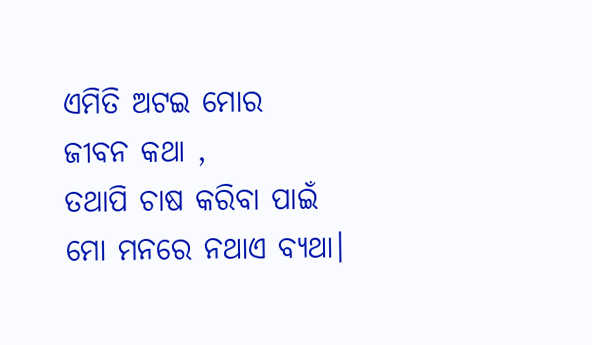ଏମିତି ଅଟଇ ମୋର
ଜୀବନ କଥା ,
ତଥାପି ଚାଷ କରିବା ପାଇଁ
ମୋ ମନରେ ନଥାଏ ବ୍ୟଥା।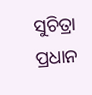ସୁଚିତ୍ରା ପ୍ରଧାନ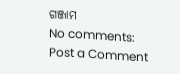ଗଞ୍ଜାମ
No comments:
Post a Comment